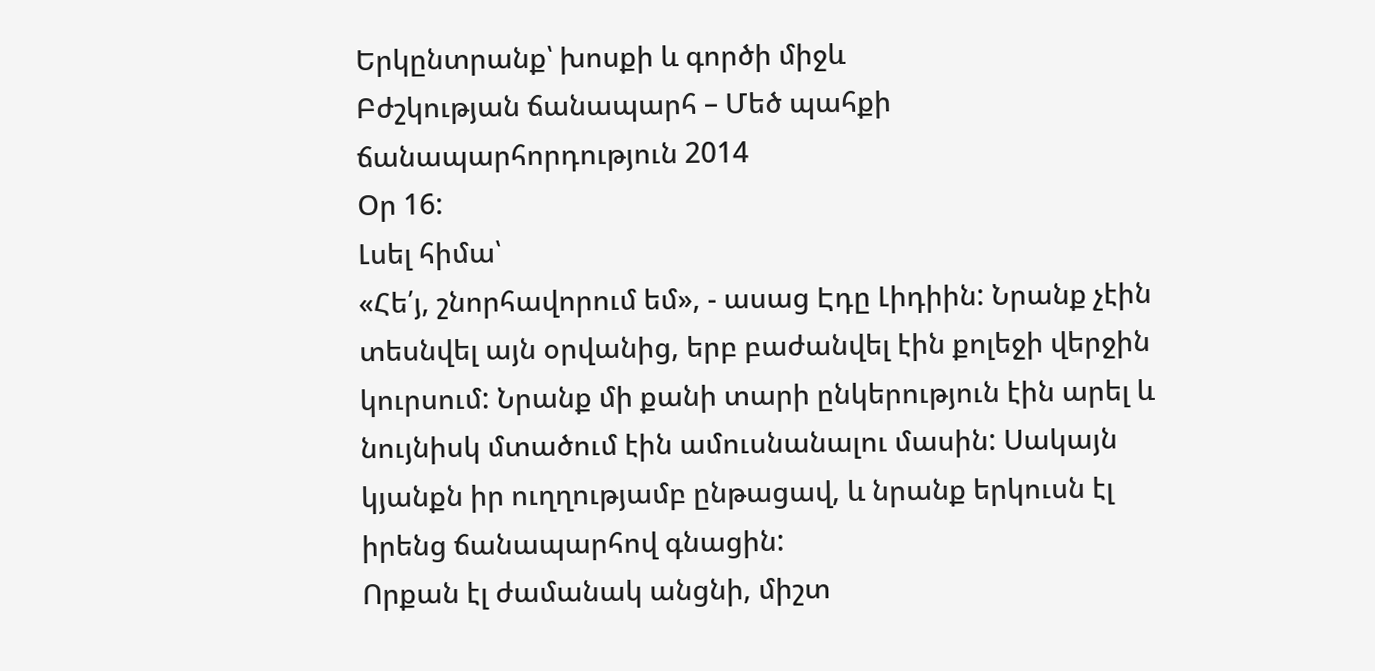Երկընտրանք՝ խոսքի և գործի միջև
Բժշկության ճանապարհ – Մեծ պահքի ճանապարհորդություն 2014
Օր 16:
Լսել հիմա՝
«Հե՛յ, շնորհավորում եմ», - ասաց Էդը Լիդիին: Նրանք չէին տեսնվել այն օրվանից, երբ բաժանվել էին քոլեջի վերջին կուրսում: Նրանք մի քանի տարի ընկերություն էին արել և նույնիսկ մտածում էին ամուսնանալու մասին: Սակայն կյանքն իր ուղղությամբ ընթացավ, և նրանք երկուսն էլ իրենց ճանապարհով գնացին:
Որքան էլ ժամանակ անցնի, միշտ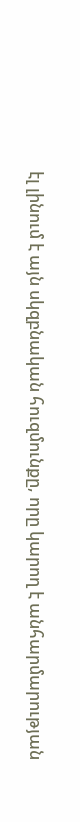էլ լինում է այն սկզբնական հուզմունքը, որը կարող է անհարմարության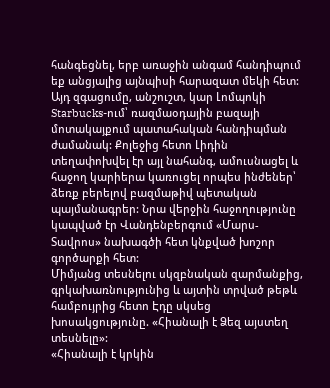հանգեցնել, երբ առաջին անգամ հանդիպում եք անցյալից այնպիսի հարազատ մեկի հետ: Այդ զգացումը, անշուշտ, կար Լոմպոկի Starbucks-ում՝ ռազմաօդային բազայի մոտակայքում պատահական հանդիպման ժամանակ: Քոլեջից հետո Լիդին տեղափոխվել էր այլ նահանգ, ամուսնացել և հաջող կարիերա կառուցել որպես ինժեներ՝ ձեռք բերելով բազմաթիվ պետական պայմանագրեր: Նրա վերջին հաջողությունը կապված էր Վանդենբերգում «Մարս-Տավրոս» նախագծի հետ կնքված խոշոր գործարքի հետ:
Միմյանց տեսնելու սկզբնական զարմանքից, գրկախառնությունից և այտին տրված թեթև համբույրից հետո Էդը սկսեց խոսակցությունը. «Հիանալի է Ձեզ այստեղ տեսնելը»:
«Հիանալի է կրկին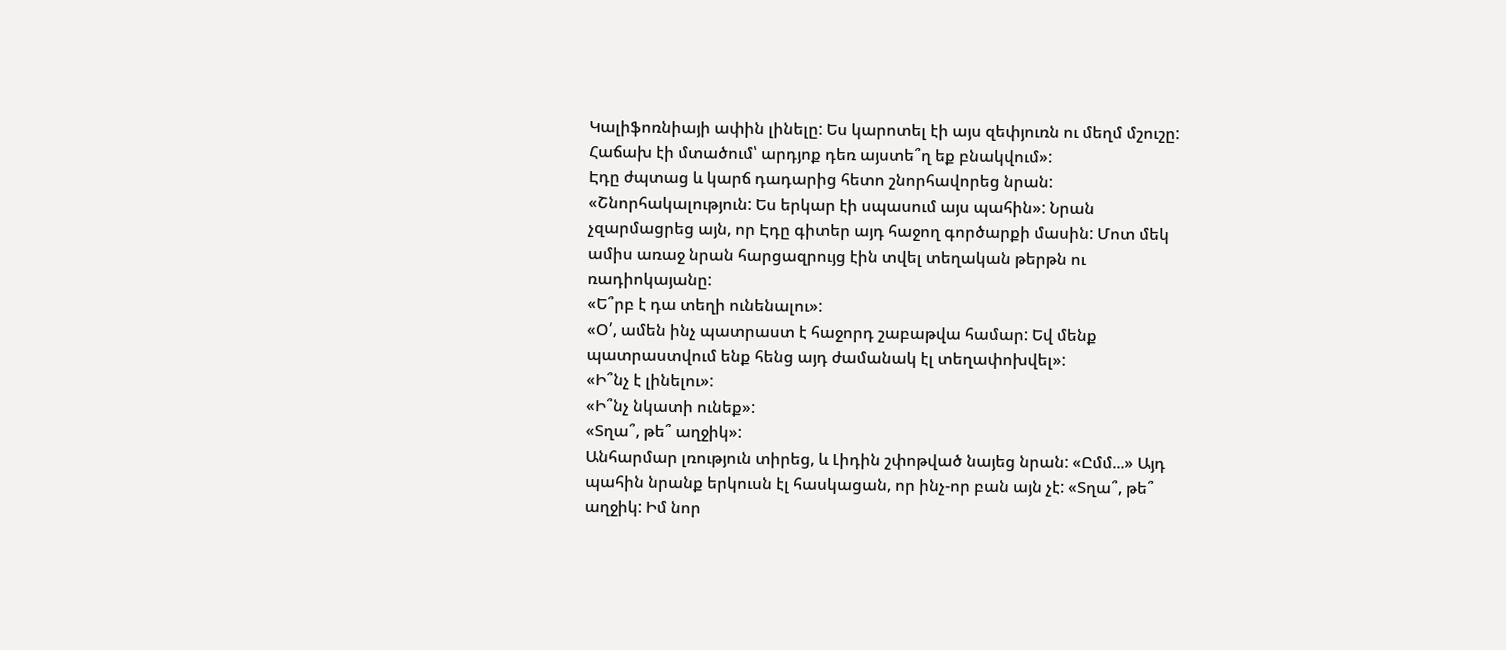Կալիֆոռնիայի ափին լինելը: Ես կարոտել էի այս զեփյուռն ու մեղմ մշուշը: Հաճախ էի մտածում՝ արդյոք դեռ այստե՞ղ եք բնակվում»:
Էդը ժպտաց և կարճ դադարից հետո շնորհավորեց նրան:
«Շնորհակալություն: Ես երկար էի սպասում այս պահին»: Նրան չզարմացրեց այն, որ Էդը գիտեր այդ հաջող գործարքի մասին: Մոտ մեկ ամիս առաջ նրան հարցազրույց էին տվել տեղական թերթն ու ռադիոկայանը:
«Ե՞րբ է դա տեղի ունենալու»:
«Օ՛, ամեն ինչ պատրաստ է հաջորդ շաբաթվա համար: Եվ մենք պատրաստվում ենք հենց այդ ժամանակ էլ տեղափոխվել»:
«Ի՞նչ է լինելու»:
«Ի՞նչ նկատի ունեք»:
«Տղա՞, թե՞ աղջիկ»:
Անհարմար լռություն տիրեց, և Լիդին շփոթված նայեց նրան: «Ըմմ...» Այդ պահին նրանք երկուսն էլ հասկացան, որ ինչ-որ բան այն չէ: «Տղա՞, թե՞ աղջիկ: Իմ նոր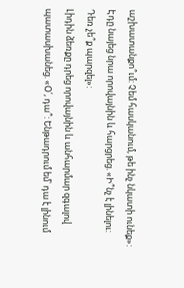աշխատանքո՞ւմ: Չեմ հասկանում, թե ինչ նկատի ունեք»:
Էդը նայեց նրա որովայնին և հարցրեց. «Ի՞նչ է լինելու: Դեռ չե՞ք պարզել»:
Լիդին ձեռքը դրեց որովայնին և անհարմար զգալով պատասխանեց. «Օ՛, դա՞: Ենթադրում եմ՝ դա է լինում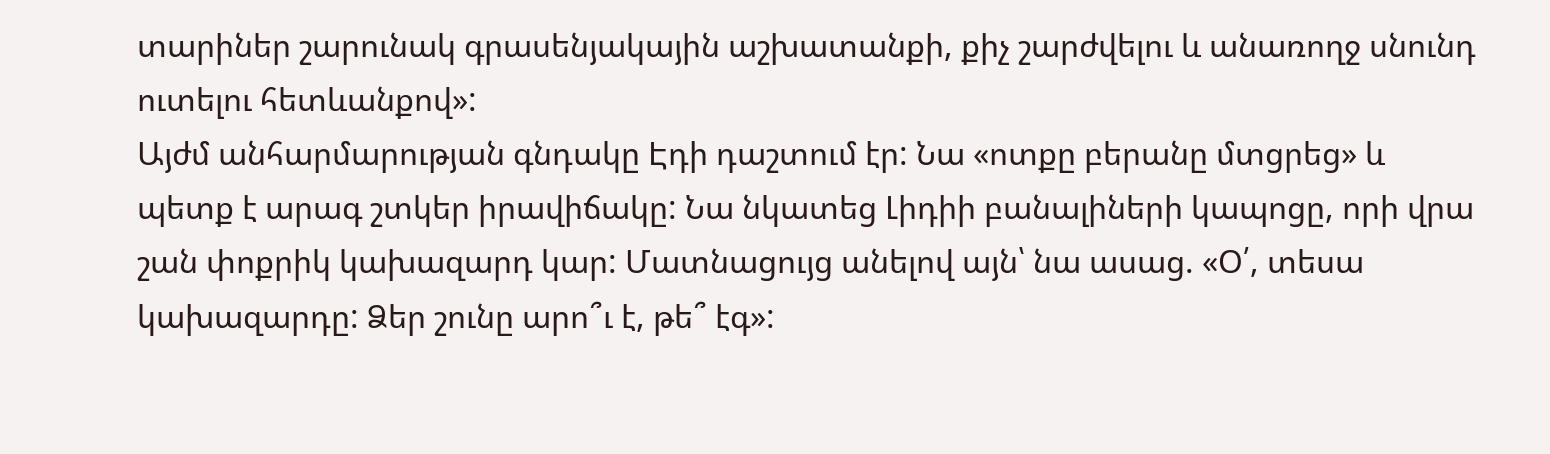տարիներ շարունակ գրասենյակային աշխատանքի, քիչ շարժվելու և անառողջ սնունդ ուտելու հետևանքով»:
Այժմ անհարմարության գնդակը Էդի դաշտում էր: Նա «ոտքը բերանը մտցրեց» և պետք է արագ շտկեր իրավիճակը: Նա նկատեց Լիդիի բանալիների կապոցը, որի վրա շան փոքրիկ կախազարդ կար: Մատնացույց անելով այն՝ նա ասաց. «Օ՛, տեսա կախազարդը: Ձեր շունը արո՞ւ է, թե՞ էգ»: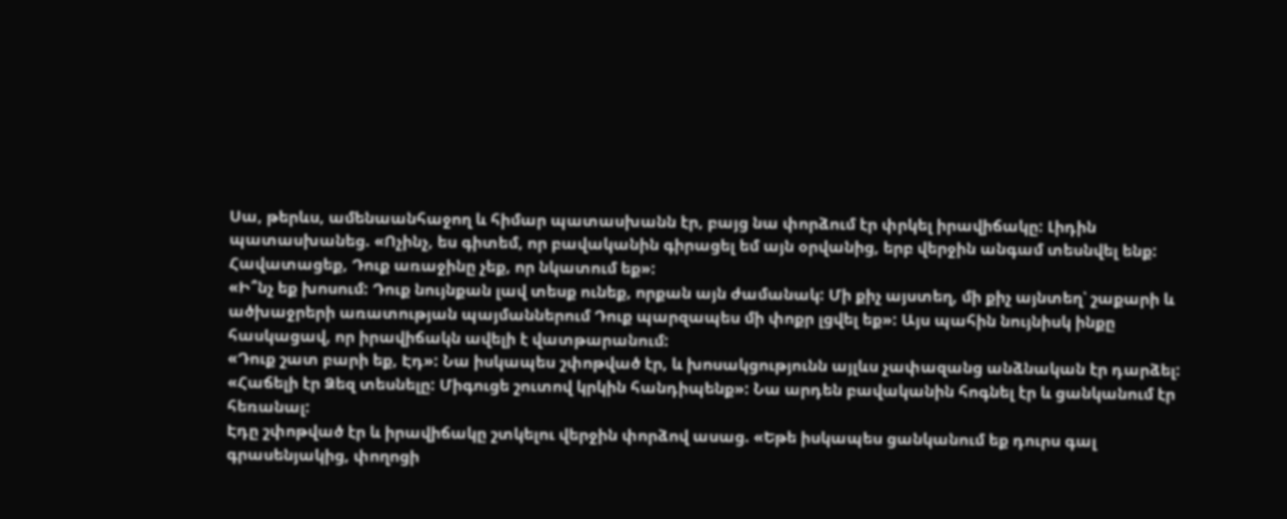Սա, թերևս, ամենաանհաջող և հիմար պատասխանն էր, բայց նա փորձում էր փրկել իրավիճակը: Լիդին պատասխանեց. «Ոչինչ, ես գիտեմ, որ բավականին գիրացել եմ այն օրվանից, երբ վերջին անգամ տեսնվել ենք: Հավատացեք, Դուք առաջինը չեք, որ նկատում եք»:
«Ի՞նչ եք խոսում: Դուք նույնքան լավ տեսք ունեք, որքան այն ժամանակ: Մի քիչ այստեղ, մի քիչ այնտեղ՝ շաքարի և ածխաջրերի առատության պայմաններում Դուք պարզապես մի փոքր լցվել եք»: Այս պահին նույնիսկ ինքը հասկացավ, որ իրավիճակն ավելի է վատթարանում:
«Դուք շատ բարի եք, Էդ»: Նա իսկապես շփոթված էր, և խոսակցությունն այլևս չափազանց անձնական էր դարձել: «Հաճելի էր Ձեզ տեսնելը: Միգուցե շուտով կրկին հանդիպենք»: Նա արդեն բավականին հոգնել էր և ցանկանում էր հեռանալ:
Էդը շփոթված էր և իրավիճակը շտկելու վերջին փորձով ասաց. «Եթե իսկապես ցանկանում եք դուրս գալ գրասենյակից, փողոցի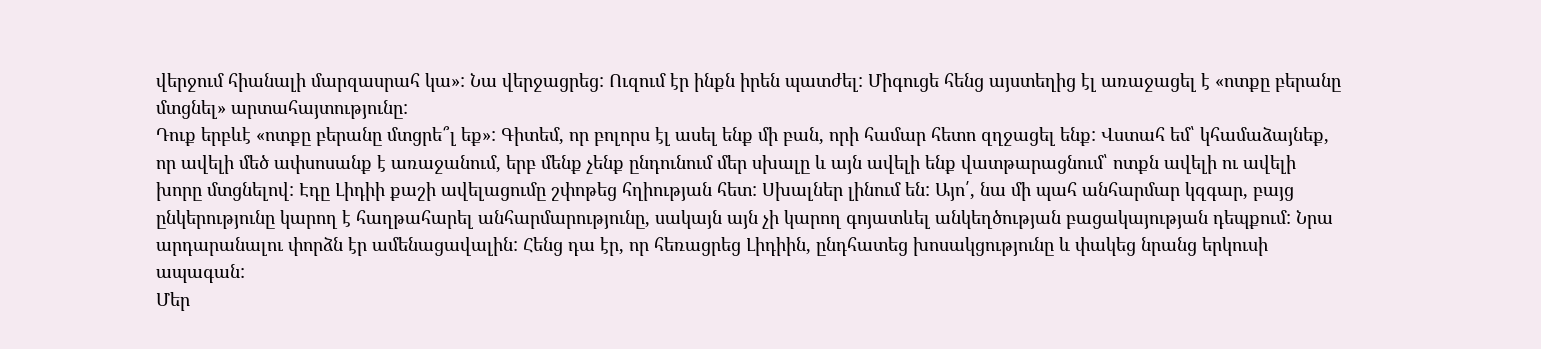վերջում հիանալի մարզասրահ կա»: Նա վերջացրեց: Ուզում էր ինքն իրեն պատժել: Միգուցե հենց այստեղից էլ առաջացել է «ոտքը բերանը մտցնել» արտահայտությունը:
Դուք երբևէ «ոտքը բերանը մտցրե՞լ եք»: Գիտեմ, որ բոլորս էլ ասել ենք մի բան, որի համար հետո զղջացել ենք: Վստահ եմ՝ կհամաձայնեք, որ ավելի մեծ ափսոսանք է առաջանում, երբ մենք չենք ընդունում մեր սխալը և այն ավելի ենք վատթարացնում՝ ոտքն ավելի ու ավելի խորը մտցնելով: Էդը Լիդիի քաշի ավելացումը շփոթեց հղիության հետ: Սխալներ լինում են: Այո՛, նա մի պահ անհարմար կզգար, բայց ընկերությունը կարող է հաղթահարել անհարմարությունը, սակայն այն չի կարող գոյատևել անկեղծության բացակայության դեպքում: Նրա արդարանալու փորձն էր ամենացավալին: Հենց դա էր, որ հեռացրեց Լիդիին, ընդհատեց խոսակցությունը և փակեց նրանց երկուսի ապագան:
Մեր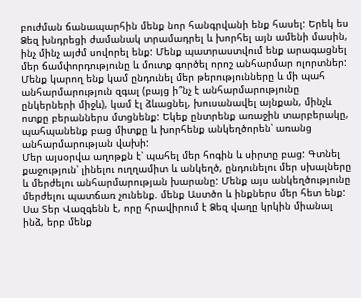բուժման ճանապարհին մենք նոր հանգրվանի ենք հասել: Երեկ ես Ձեզ խնդրեցի ժամանակ տրամադրել և խորհել այն ամենի մասին, ինչ մինչ այժմ սովորել ենք: Մենք պատրաստվում ենք արագացնել մեր ճամփորդությունը և մուտք գործել որոշ անհարմար ոլորտներ: Մենք կարող ենք կամ ընդունել մեր թերությունները և մի պահ անհարմարություն զգալ (բայց ի՞նչ է անհարմարությունը ընկերների միջև), կամ էլ ձևացնել, խուսանավել այնքան, մինչև ոտքը բերաններս մտցնենք: Եկեք ընտրենք առաջին տարբերակը, պահպանենք բաց միտքը և խորհենք անկեղծորեն՝ առանց անհարմարության վախի:
Մեր այսօրվա աղոթքն է՝ պահել մեր հոգին և սիրտը բաց: Գտնել քաջություն՝ լինելու ուղղամիտ և անկեղծ, ընդունելու մեր սխալները և մերժելու անհարմարության խարանը: Մենք այս անկեղծությունը մերժելու պատճառ չունենք. մենք Աստծո և ինքներս մեր հետ ենք:
Սա Տեր Վազգենն է, որը հրավիրում է Ձեզ վաղը կրկին միանալ ինձ, երբ մենք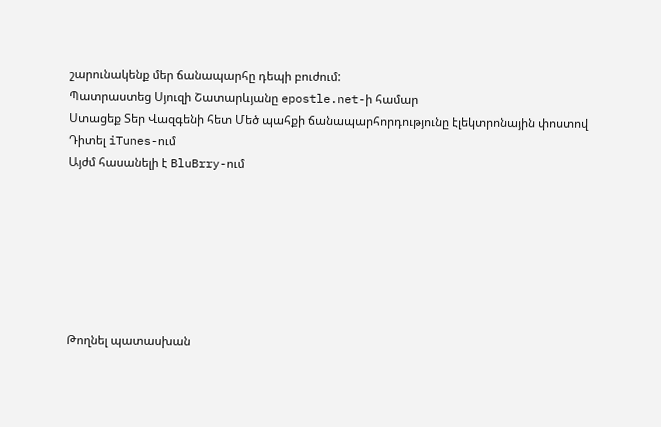շարունակենք մեր ճանապարհը դեպի բուժում:
Պատրաստեց Սյուզի Շատարևյանը epostle.net-ի համար
Ստացեք Տեր Վազգենի հետ Մեծ պահքի ճանապարհորդությունը էլեկտրոնային փոստով
Դիտել iTunes-ում
Այժմ հասանելի է BluBrry-ում







Թողնել պատասխան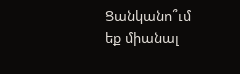Ցանկանո՞ւմ եք միանալ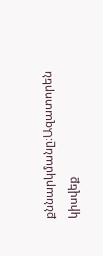քննարկմանը։Ազատորեն կիսվեք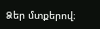Ձեր մտքերով։